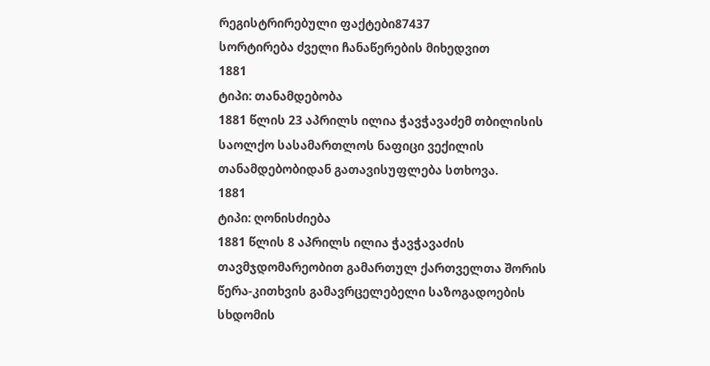რეგისტრირებული ფაქტები87437
სორტირება ძველი ჩანაწერების მიხედვით
1881
ტიპი: თანამდებობა
1881 წლის 23 აპრილს ილია ჭავჭავაძემ თბილისის საოლქო სასამართლოს ნაფიცი ვექილის თანამდებობიდან გათავისუფლება სთხოვა.
1881
ტიპი: ღონისძიება
1881 წლის 8 აპრილს ილია ჭავჭავაძის თავმჯდომარეობით გამართულ ქართველთა შორის წერა-კითხვის გამავრცელებელი საზოგადოების სხდომის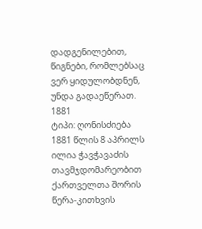დადგენილებით, წიგნები, რომლებსაც ვერ ყიდულობდნენ, უნდა გადაეწერათ.
1881
ტიპი: ღონისძიება
1881 წლის 8 აპრილს ილია ჭავჭავაძის თავმჯდომარეობით ქართველთა შორის წერა-კითხვის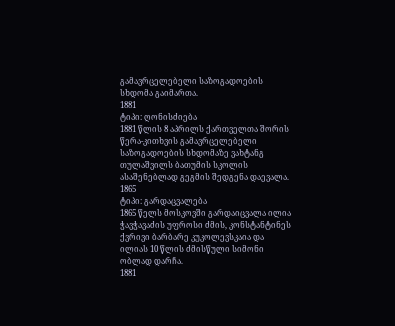გამავრცელებელი საზოგადოების სხდომა გაიმართა.
1881
ტიპი: ღონისძიება
1881 წლის 8 აპრილს ქართველთა შორის წერა-კითხვის გამავრცელებელი საზოგადოების სხდომაზე ვახტანგ თულაშვილს ბათუმის სკოლის ასაშენებლად გეგმის შედგენა დაევალა.
1865
ტიპი: გარდაცვალება
1865 წელს მოსკოვში გარდაიცვალა ილია ჭავჭავაძის უფროსი ძმის, კონსტანტინეს ქვრივი ბარბარე კუკოლევსკაია და ილიას 10 წლის ძმისწული სიმონი ობლად დარჩა.
1881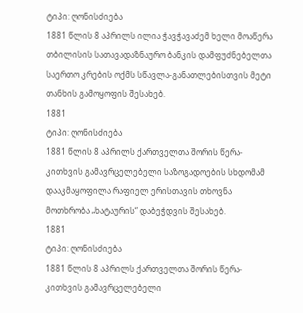ტიპი: ღონისძიება
1881 წლის 8 აპრილს ილია ჭავჭავაძემ ხელი მოაწერა თბილისის სათავადაზნაურო ბანკის დამფუძნებელთა საერთო კრების ოქმს სწავლა-განათლებისთვის მეტი თანხის გამოყოფის შესახებ.
1881
ტიპი: ღონისძიება
1881 წლის 8 აპრილს ქართველთა შორის წერა-კითხვის გამავრცელებელი საზოგადოების სხდომამ დააკმაყოფილა რაფიელ ერისთავის თხოვნა მოთხრობა „ხატაურის“ დაბეჭდვის შესახებ.
1881
ტიპი: ღონისძიება
1881 წლის 8 აპრილს ქართველთა შორის წერა-კითხვის გამავრცელებელი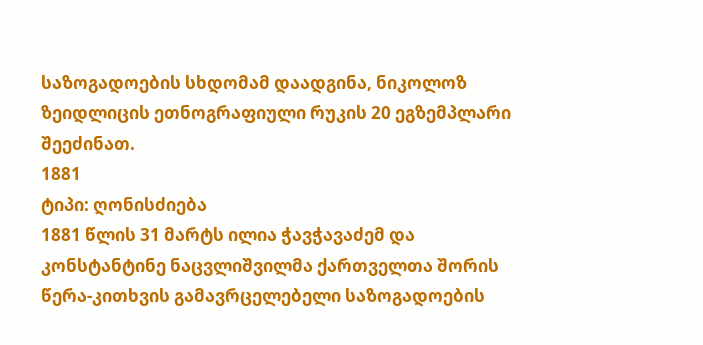საზოგადოების სხდომამ დაადგინა, ნიკოლოზ ზეიდლიცის ეთნოგრაფიული რუკის 20 ეგზემპლარი შეეძინათ.
1881
ტიპი: ღონისძიება
1881 წლის 31 მარტს ილია ჭავჭავაძემ და კონსტანტინე ნაცვლიშვილმა ქართველთა შორის წერა-კითხვის გამავრცელებელი საზოგადოების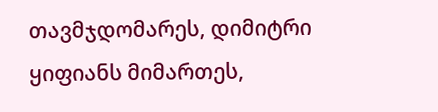თავმჯდომარეს, დიმიტრი ყიფიანს მიმართეს,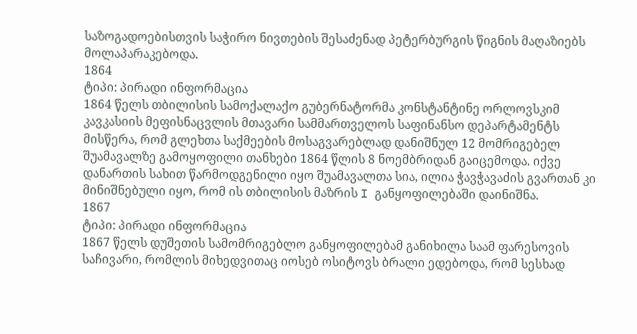საზოგადოებისთვის საჭირო ნივთების შესაძენად პეტერბურგის წიგნის მაღაზიებს მოლაპარაკებოდა.
1864
ტიპი: პირადი ინფორმაცია
1864 წელს თბილისის სამოქალაქო გუბერნატორმა კონსტანტინე ორლოვსკიმ კავკასიის მეფისნაცვლის მთავარი სამმართველოს საფინანსო დეპარტამენტს მისწერა, რომ გლეხთა საქმეების მოსაგვარებლად დანიშნულ 12 მომრიგებელ შუამავალზე გამოყოფილი თანხები 1864 წლის 8 ნოემბრიდან გაიცემოდა. იქვე დანართის სახით წარმოდგენილი იყო შუამავალთა სია, ილია ჭავჭავაძის გვართან კი მინიშნებული იყო, რომ ის თბილისის მაზრის I განყოფილებაში დაინიშნა.
1867
ტიპი: პირადი ინფორმაცია
1867 წელს დუშეთის სამომრიგებლო განყოფილებამ განიხილა საამ ფარესოვის საჩივარი, რომლის მიხედვითაც იოსებ ოსიტოვს ბრალი ედებოდა, რომ სესხად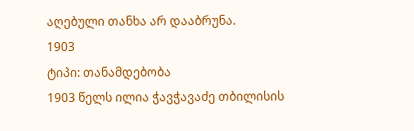აღებული თანხა არ დააბრუნა.
1903
ტიპი: თანამდებობა
1903 წელს ილია ჭავჭავაძე თბილისის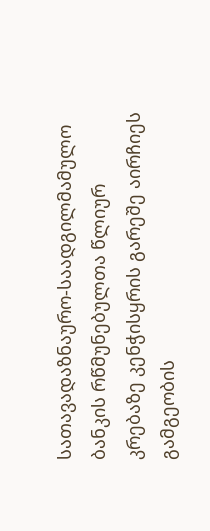სათავადაზნაურო-საადგილმამულო ბანკის რწმუნებულთა წლიურ კრებაზე კენჭისყრის გარეშე აირჩიეს გამგეობის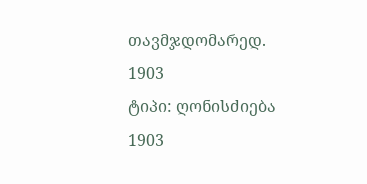თავმჯდომარედ.
1903
ტიპი: ღონისძიება
1903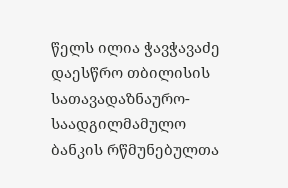წელს ილია ჭავჭავაძე დაესწრო თბილისის სათავადაზნაურო-საადგილმამულო ბანკის რწმუნებულთა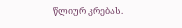წლიურ კრებას.